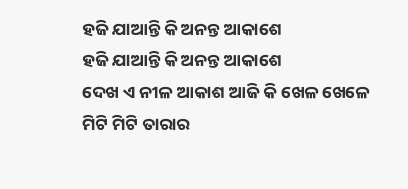ହଜି ଯାଆନ୍ତି କି ଅନନ୍ତ ଆକାଶେ
ହଜି ଯାଆନ୍ତି କି ଅନନ୍ତ ଆକାଶେ
ଦେଖ ଏ ନୀଳ ଆକାଶ ଆଜି କି ଖେଳ ଖେଳେ
ମିଟି ମିଟି ତାରାର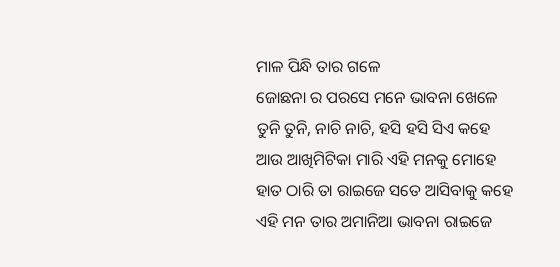ମାଳ ପିନ୍ଧି ତାର ଗଳେ
ଜୋଛନା ର ପରସେ ମନେ ଭାବନା ଖେଳେ
ତୁନି ତୁନି, ନାଚି ନାଚି, ହସି ହସି ସିଏ କହେ
ଆଉ ଆଖିମିଟିକା ମାରି ଏହି ମନକୁ ମୋହେ
ହାତ ଠାରି ତା ରାଇଜେ ସତେ ଆସିବାକୁ କହେ
ଏହି ମନ ତାର ଅମାନିଆ ଭାବନା ରାଇଜେ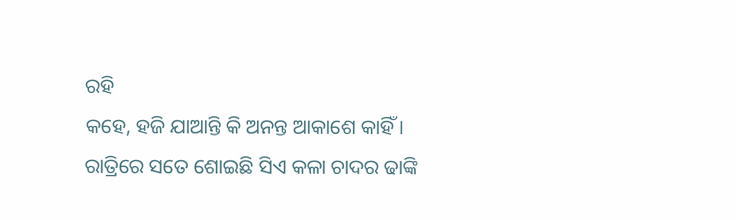ରହି
କହେ, ହଜି ଯାଆନ୍ତି କି ଅନନ୍ତ ଆକାଶେ କାହିଁ ।
ରାତ୍ରିରେ ସତେ ଶୋଇଛି ସିଏ କଳା ଚାଦର ଢାଙ୍କି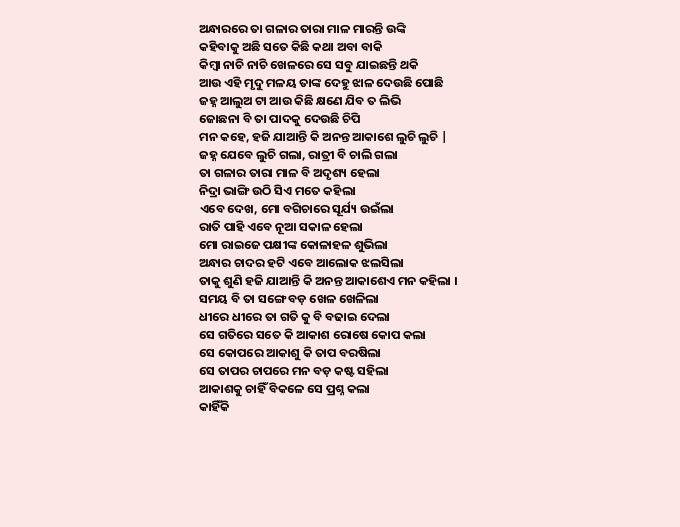ଅନ୍ଧାରରେ ତା ଗଳାର ତାରା ମାଳ ମାରନ୍ତି ଉଙ୍କି
କହିବାକୁ ଅଛି ସତେ କିଛି କଥା ଅବା ବାକି
କିମ୍ବା ନାଚି ନାଚି ଖେଳରେ ସେ ସବୁ ଯାଇଛନ୍ତି ଥକି
ଆଉ ଏହି ମୃଦୁ ମଳୟ ତାଙ୍କ ଦେହୁ ଝାଳ ଦେଉଛି ପୋଛି
ଜହ୍ନ ଆଲୁଅ ଟା ଆଉ କିଛି କ୍ଷଣେ ଯିବ ତ ଲିଭି
ଜୋଛନା ବି ତା ପାଦକୁ ଦେଉଛି ଚିପି
ମନ କହେ, ହଜି ଯାଆନ୍ତି କି ଅନନ୍ତ ଆକାଶେ ଲୁଚି ଲୁଚି |
ଜହ୍ନ ଯେବେ ଲୁଚି ଗଲା, ରାତ୍ରୀ ବି ଚାଲି ଗଲା
ତା ଗଳାର ତାରା ମାଳ ବି ଅଦୃଶ୍ୟ ହେଲା
ନିଦ୍ରା ଭାଙ୍ଗି ଉଠି ସିଏ ମତେ କହିଲା
ଏବେ ଦେଖ, ମୋ ବଗିଚାରେ ସୂର୍ଯ୍ୟ ଉଇଁଲା
ରାତି ପାହି ଏବେ ନୂଆ ସକାଳ ହେଲା
ମୋ ରାଇଜେ ପକ୍ଷୀଙ୍କ କୋଳାହଳ ଶୁଭିଲା
ଅନ୍ଧାର ଚାଦର ହଟି ଏବେ ଆଲୋକ ଝଲସିଲା
ତାକୁ ଶୁଣି ହଜି ଯାଆନ୍ତି କି ଅନନ୍ତ ଆକାଶେଏ ମନ କହିଲା ।
ସମୟ ବି ତା ସଙ୍ଗେ ବଡ଼ ଖେଳ ଖେଳିଲା
ଧୀରେ ଧୀରେ ତା ଗତି କୁ ବି ବଢାଇ ଦେଲା
ସେ ଗତିରେ ସତେ କି ଆକାଶ ରୋଷେ କୋପ କଲା
ସେ କୋପରେ ଆକାଶୁ କି ତାପ ବରଷିଲା
ସେ ତାପର ଚାପରେ ମନ ବଡ଼ କଷ୍ଟ ସହିଲା
ଆକାଶକୁ ଚାହିଁ ବିକଳେ ସେ ପ୍ରଶ୍ନ କଲା
କାହିଁକି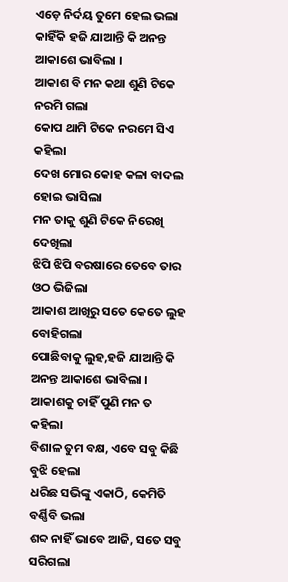ଏଡ଼େ ନିର୍ଦୟ ତୁମେ ହେଲ ଭଲା
କାହିଁକି ହଜି ଯାଆନ୍ତି କି ଅନନ୍ତ ଆକାଶେ ଭାବିଲା ।
ଆକାଶ ବି ମନ କଥା ଶୁଣି ଟିକେ ନରମି ଗଲା
କୋପ ଥାମି ଟିକେ ନରମେ ସିଏ କହିଲା
ଦେଖ ମୋର କୋହ କଳା ବାଦଲ ହୋଇ ଭାସିଲା
ମନ ତାକୁ ଶୁଣି ଟିକେ ନିରେଖି ଦେଖିଲା
ଝିପି ଝିପି ବରଷାରେ ତେବେ ତାର ଓଠ ଭିଜିଲା
ଆକାଶ ଆଖିରୁ ସତେ କେତେ ଲୁହ ବୋହିଗଲା
ପୋଛିବାକୁ ଲୁହ,ହଜି ଯାଆନ୍ତି କି ଅନନ୍ତ ଆକାଶେ ଭାବିଲା ।
ଆକାଶକୁ ଚାହିଁ ପୁଣି ମନ ତ କହିଲା
ବିଶାଳ ତୁମ ବକ୍ଷ, ଏବେ ସବୁ କିଛି ବୁଝି ହେଲା
ଧରିଛ ସଭିଙ୍କୁ ଏକାଠି, କେମିତି ବର୍ଣ୍ଣିବି ଭଲା
ଶବ୍ଦ ନାହିଁ ଭାବେ ଆଜି, ସତେ ସବୁ ସରିଗଲା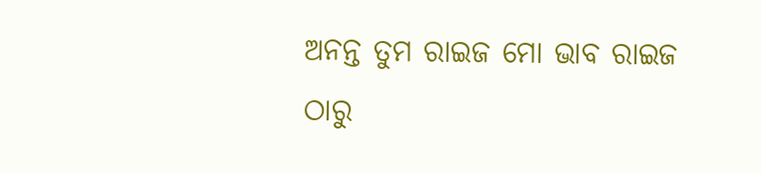ଅନନ୍ତ ତୁମ ରାଇଜ ମୋ ଭାବ ରାଇଜ ଠାରୁ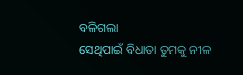ବଳିଗଲା
ସେଥିପାଇଁ ବିଧାତା ତୁମକୁ ନୀଳ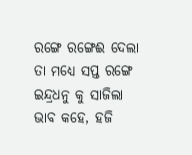ରଙ୍ଗେ ରଙ୍ଗେଈ ଦେଲା
ତା ମଧ୍ୟେ ସପ୍ତ ରଙ୍ଗେ ଇନ୍ଦ୍ରଧନୁ କୁ ସାଜିଲା
ଭାବ କହେ, ହଜି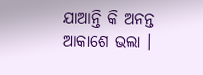ଯାଆନ୍ତି କି ଅନନ୍ତ ଆକାଶେ ଭଲା ।